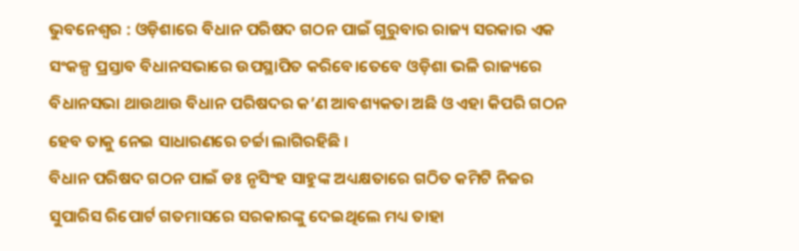ଭୁବନେଶ୍ୱର : ଓଡ଼ିଶାରେ ବିଧାନ ପରିଷଦ ଗଠନ ପାଇଁ ଗୁରୁବାର ରାଜ୍ୟ ସରକାର ଏକ ସଂକଳ୍ପ ପ୍ରସ୍ତାବ ବିଧାନସଭାରେ ଉପସ୍ଥାପିତ କରିବେ।ତେବେ ଓଡ଼ିଶା ଭଳି ରାଜ୍ୟରେ ବିଧାନସଭା ଥାଉଥାଉ ବିଧାନ ପରିଷଦର କ’ଣ ଆବଶ୍ୟକତା ଅଛି ଓ ଏହା କିପରି ଗଠନ ହେବ ତାକୁ ନେଇ ସାଧାରଣରେ ଚର୍ଚ୍ଚା ଲାଗିରହିଛି ।
ବିଧାନ ପରିଷଦ ଗଠନ ପାଇଁ ଡଃ ନୃସିଂହ ସାହୁଙ୍କ ଅଧ୍ୟକ୍ଷତାରେ ଗଠିତ କମିଟି ନିଜର ସୁପାରିସ ରିପୋର୍ଟ ଗତମାସରେ ସରକାରଙ୍କୁ ଦେଇଥିଲେ ମଧ୍ୟ ତାହା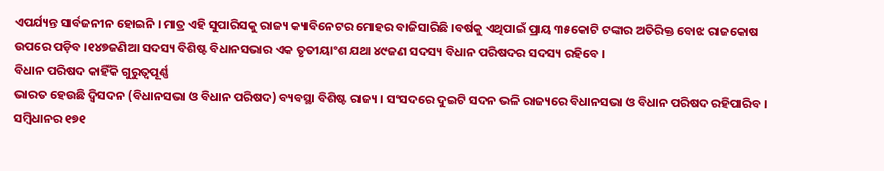ଏପର୍ଯ୍ୟନ୍ତ ସାର୍ବଜନୀନ ହୋଇନି । ମାତ୍ର ଏହି ସୁପାରିସକୁ ରାଜ୍ୟ କ୍ୟାବିନେଟର ମୋହର ବାଜିସାରିଛି ।ବର୍ଷକୁ ଏଥିପାଇଁ ପ୍ରାୟ ୩୫କୋଟି ଟଙ୍କାର ଅତିରିକ୍ତ ବୋଝ ରାଜକୋଷ ଉପରେ ପଡ଼ିବ ।୧୪୭ଜଣିଆ ସଦସ୍ୟ ବିଶିଷ୍ଟ ବିଧାନସଭାର ଏକ ତୃତୀୟାଂଶ ଯଥା ୪୯ଜଣ ସଦସ୍ୟ ବିଧାନ ପରିଷଦର ସଦସ୍ୟ ରହିବେ ।
ବିଧାନ ପରିଷଦ କାହିଁକି ଗୁରୁତ୍ୱପୂର୍ଣ୍ଣ
ଭାରତ ହେଉଛି ଦ୍ୱିସଦନ (ବିଧାନସଭା ଓ ବିଧାନ ପରିଷଦ) ବ୍ୟବସ୍ଥା ବିଶିଷ୍ଟ ରାଜ୍ୟ । ସଂସଦରେ ଦୁଇଟି ସଦନ ଭଳି ରାଜ୍ୟରେ ବିଧାନସଭା ଓ ବିଧାନ ପରିଷଦ ରହିପାରିବ । ସମ୍ବିଧାନର ୧୭୧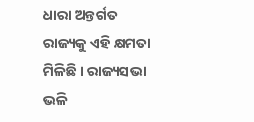ଧାରା ଅନ୍ତର୍ଗତ ରାଜ୍ୟକୁ ଏହି କ୍ଷମତା ମିଳିଛି । ରାଜ୍ୟସଭା ଭଳି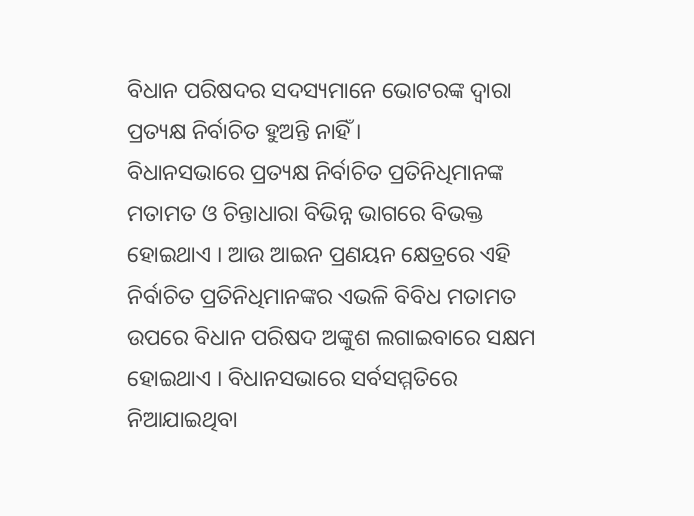ବିଧାନ ପରିଷଦର ସଦସ୍ୟମାନେ ଭୋଟରଙ୍କ ଦ୍ୱାରା ପ୍ରତ୍ୟକ୍ଷ ନିର୍ବାଚିତ ହୁଅନ୍ତି ନାହିଁ ।
ବିଧାନସଭାରେ ପ୍ରତ୍ୟକ୍ଷ ନିର୍ବାଚିତ ପ୍ରତିନିଧିମାନଙ୍କ ମତାମତ ଓ ଚିନ୍ତାଧାରା ବିଭିନ୍ନ ଭାଗରେ ବିଭକ୍ତ ହୋଇଥାଏ । ଆଉ ଆଇନ ପ୍ରଣୟନ କ୍ଷେତ୍ରରେ ଏହି ନିର୍ବାଚିତ ପ୍ରତିନିଧିମାନଙ୍କର ଏଭଳି ବିବିଧ ମତାମତ ଉପରେ ବିଧାନ ପରିଷଦ ଅଙ୍କୁଶ ଲଗାଇବାରେ ସକ୍ଷମ ହୋଇଥାଏ । ବିଧାନସଭାରେ ସର୍ବସମ୍ମତିରେ ନିଆଯାଇଥିବା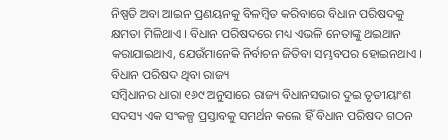ନିଷ୍ପତି ଅବା ଆଇନ ପ୍ରଣୟନକୁ ବିଳମ୍ବିତ କରିବାରେ ବିଧାନ ପରିଷଦକୁ କ୍ଷମତା ମିଳିଥାଏ । ବିଧାନ ପରିଷଦରେ ମଧ୍ୟ ଏଭଳି ନେତାଙ୍କୁ ଥଇଥାନ କରାଯାଇଥାଏ, ଯେଉଁମାନେକି ନିର୍ବାଚନ ଜିତିବା ସମ୍ଭବପର ହୋଇନଥାଏ ।
ବିଧାନ ପରିଷଦ ଥିବା ରାଜ୍ୟ
ସମ୍ବିଧାନର ଧାରା ୧୬୯ ଅନୁସାରେ ରାଜ୍ୟ ବିଧାନସଭାର ଦୁଇ ତୃତୀୟାଂଶ ସଦସ୍ୟ ଏକ ସଂକଳ୍ପ ପ୍ରସ୍ତାବକୁ ସମର୍ଥନ କଲେ ହିଁ ବିଧାନ ପରିଷଦ ଗଠନ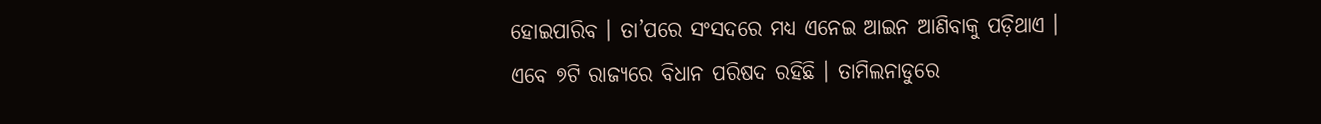ହୋଇପାରିବ । ତା’ପରେ ସଂସଦରେ ମଧ୍ୟ ଏନେଇ ଆଇନ ଆଣିବାକୁ ପଡ଼ିଥାଏ ।
ଏବେ ୭ଟି ରାଜ୍ୟରେ ବିଧାନ ପରିଷଦ ରହିଛି । ତାମିଲନାଡୁରେ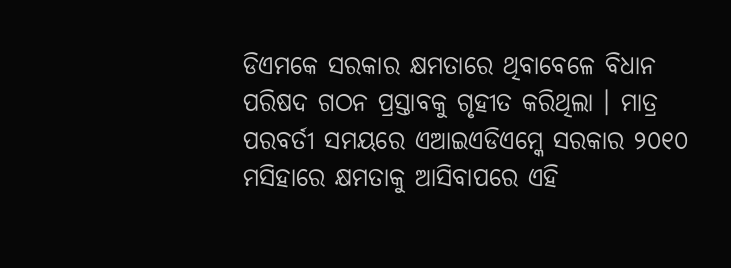ଡିଏମକେ ସରକାର କ୍ଷମତାରେ ଥିବାବେଳେ ବିଧାନ ପରିଷଦ ଗଠନ ପ୍ରସ୍ତାବକୁ ଗୃହୀତ କରିଥିଲା । ମାତ୍ର ପରବର୍ତୀ ସମୟରେ ଏଆଇଏଡିଏମ୍କେ ସରକାର ୨୦୧୦ ମସିହାରେ କ୍ଷମତାକୁ ଆସିବାପରେ ଏହି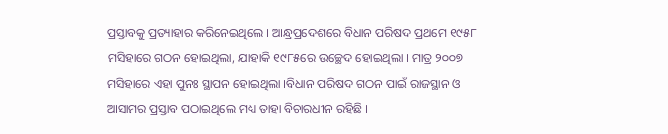ପ୍ରସ୍ତାବକୁ ପ୍ରତ୍ୟାହାର କରିନେଇଥିଲେ । ଆନ୍ଧ୍ରପ୍ରଦେଶରେ ବିଧାନ ପରିଷଦ ପ୍ରଥମେ ୧୯୫୮ ମସିହାରେ ଗଠନ ହୋଇଥିଲା, ଯାହାକି ୧୯୮୫ରେ ଉଚ୍ଛେଦ ହୋଇଥିଲା । ମାତ୍ର ୨୦୦୭ ମସିହାରେ ଏହା ପୁନଃ ସ୍ଥାପନ ହୋଇଥିଲା ।ବିଧାନ ପରିଷଦ ଗଠନ ପାଇଁ ରାଜସ୍ଥାନ ଓ ଆସାମର ପ୍ରସ୍ତାବ ପଠାଇଥିଲେ ମଧ୍ୟ ତାହା ବିଚାରଧୀନ ରହିଛି ।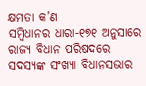କ୍ଷମତା କ’ଣ
ସମ୍ବିଧାନର ଧାରା-୧୭୧ ଅନୁସାରେ ରାଜ୍ୟ ବିଧାନ ପରିଷଦରେ ସଦସ୍ୟଙ୍କ ସଂଖ୍ୟା ବିଧାନସଭାର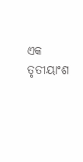ଏକ ତୃତୀୟାଂଶ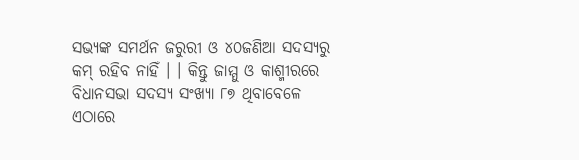ସଭ୍ୟଙ୍କ ସମର୍ଥନ ଜରୁରୀ ଓ ୪୦ଜଣିଆ ସଦସ୍ୟରୁ କମ୍ ରହିବ ନାହିଁ । । କିନ୍ତୁ ଜାମ୍ମୁ ଓ କାଶ୍ମୀରରେ ବିଧାନସଭା ସଦସ୍ୟ ସଂଖ୍ୟା ୮୭ ଥିବାବେଳେ ଏଠାରେ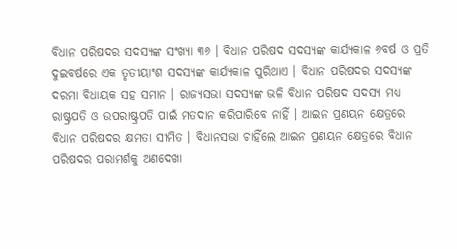ବିଧାନ ପରିଷଦର ସଦସ୍ୟଙ୍କ ସଂଖ୍ୟା ୩୬ । ବିଧାନ ପରିଷଦ ସଦସ୍ୟଙ୍କ କାର୍ଯ୍ୟକାଳ ୬ବର୍ଷ ଓ ପ୍ରତି ଦୁଇବର୍ଷରେ ଏକ ତୃତୀୟାଂଶ ସଦସ୍ୟଙ୍କ କାର୍ଯ୍ୟକାଳ ପୁରିଥାଏ । ବିଧାନ ପରିଷଦର ସଦସ୍ୟଙ୍କ ଦରମା ବିଧାୟକ ସହ ସମାନ । ରାଜ୍ୟସଭା ସଦସ୍ୟଙ୍କ ଭଳି ବିଧାନ ପରିଷଦ ସଦସ୍ୟ ମଧ୍ୟ ରାଷ୍ଟ୍ରପତି ଓ ଉପରାଷ୍ଟ୍ରପତି ପାଇଁ ମତଦାନ କରିପାରିବେ ନାହିଁ । ଆଇନ ପ୍ରଣୟନ କ୍ଷେତ୍ରରେ ବିଧାନ ପରିଷଦର କ୍ଷମତା ସୀମିତ । ବିଧାନସଭା ଚାହିଁଲେ ଆଇନ ପ୍ରଣୟନ କ୍ଷେତ୍ରରେ ବିଧାନ ପରିଷଦର ପରାମର୍ଶକୁ ଅଣଦେଖା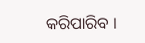କରିପାରିବ ।